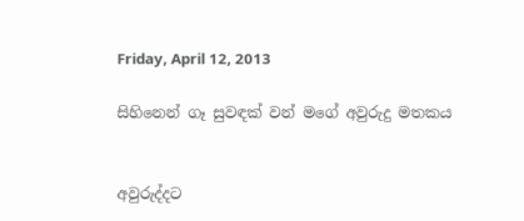Friday, April 12, 2013

සිහිනෙන් ගෑ සුවඳක් වන් මගේ අවුරුදු මතකය


අවුරුද්දට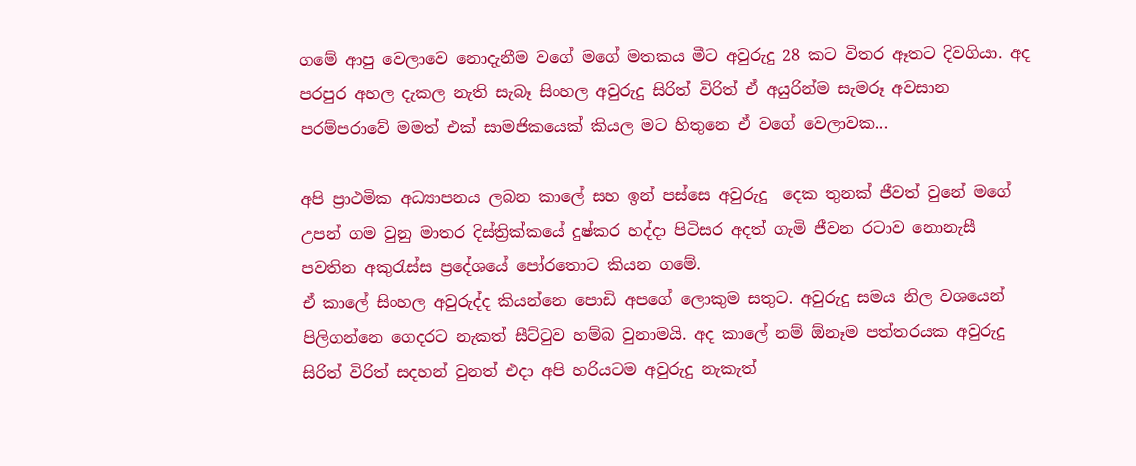ගමේ ආපු වෙලාවෙ නොදැනීම වගේ මගේ මතකය මීට අවුරුදු 28 කට විතර ඈතට දිවගියා. අද පරපුර අහල දැකල නැති සැබෑ සිංහල අවුරුදු සිරිත් විරිත් ඒ අයුරින්ම සැමරූ අවසාන පරම්පරාවේ මමත් එක් සාමජිකයෙක් කියල මට හිතුනෙ ඒ වගේ වෙලාවක...

අපි ප්‍රාථමික අධ්‍යාපනය ලබන කාලේ සහ ඉන් පස්සෙ අවුරුදු  දෙක තුනක් ජීවත් වුනේ මගේ උපන් ගම වුනු මාතර දිස්ත්‍රික්කයේ දුෂ්කර හද්දා පිටිසර අදත් ගැමි ජීවන රටාව නොනැසී පවතින අකුරැස්ස ප්‍රදේශයේ පෝරතොට කියන ගමේ.
ඒ කාලේ සිංහල අවුරුද්ද කියන්නෙ පොඩි අපගේ ලොකුම සතුට. අවුරුදු සමය නිල වශයෙන් පිලිගන්නෙ ගෙදරට නැකත් සීට්ටුව හම්බ වුනාමයි. අද කාලේ නම් ඕනෑම පත්තරයක අවුරුදු සිරිත් විරිත් සදහන් වුනත් එදා අපි හරියටම අවුරුදු නැකැත්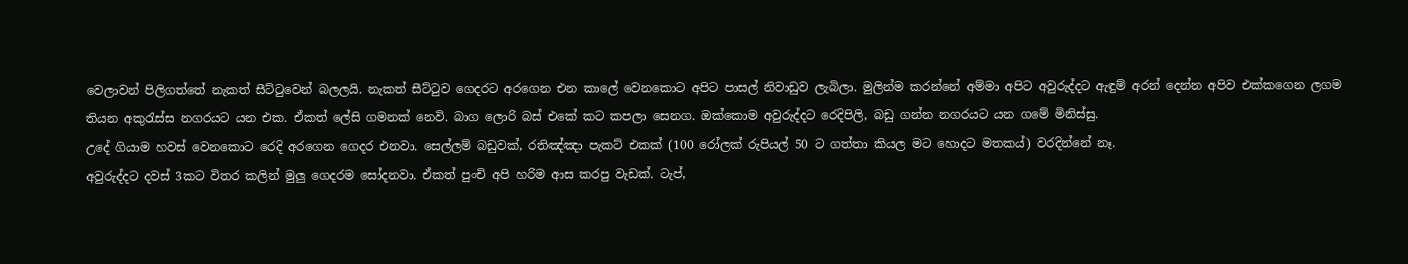වෙලාවන් පිලිගත්තේ නැකත් සීට්ටුවෙන් බලලයි. නැකත් සීට්ටුව ගෙදරට අරගෙන එන කාලේ වෙනකොට අපිට පාසල් නිවාඩුව ලැබිලා. මුලින්ම කරන්නේ අම්මා අපිට අවුරුද්දට ඇඳුම් අරන් දෙන්න අපිව එක්කගෙන ලගම තියන අකුරැස්ස නගරයට යන එක. ඒකත් ලේසි ගමනක් නෙවි. බාග ලොරි බස් එකේ කට කපලා සෙනග. ඔක්කොම අවුරුද්දට රෙදිපිලි, බඩු ගන්න නගරයට යන ගමේ මිනිස්සු.
උදේ ගියාම හවස් වෙනකොට රෙදි අරගෙන ගෙදර එනවා. සෙල්ලම් බඩුවක්, රතිඤ්ඤා පැකට් එකක් (100 රෝලක් රුපියල් 50 ට ගත්තා කියල මට හොදට මතකය්) වරදින්නේ නෑ.
අවුරුද්දට දවස් 3කට විතර කලින් මුලු ගෙදරම සෝදනවා. ඒකත් පුංචි අපි හරිම ආස කරපු වැඩක්. ටැප්,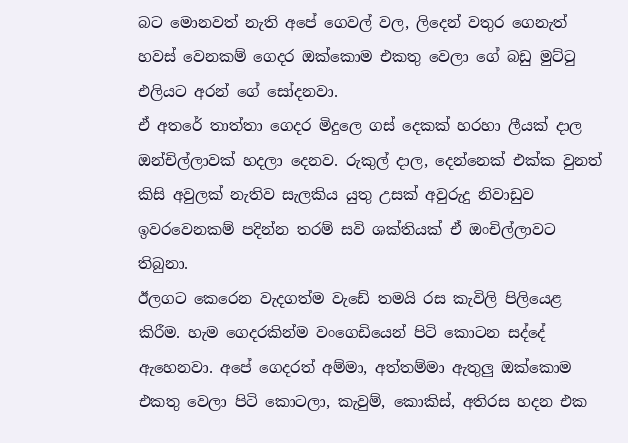බට මොනවත් නැති අපේ ගෙවල් වල, ලිදෙන් වතුර ගෙනැත් හවස් වෙනකම් ගෙදර ඔක්කොම එකතු වෙලා ගේ බඩු මුට්ටු එලියට අරන් ගේ සෝදනවා.
ඒ අතරේ තාත්තා ගෙදර මිදුලෙ ගස් දෙකක් හරහා ලීයක් දාල ඔන්චිල්ලාවක් හදලා දෙනව. රුකුල් දාල, දෙන්නෙක් එක්ක වුනත් කිසි අවුලක් නැතිව සැලකිය යුතු උසක් අවුරුදු නිවාඩුව ඉවරවෙනකම් පදින්න තරම් සවි ශක්තියක් ඒ ඔංචිල්ලාවට තිබුනා.
ඊලගට කෙරෙන වැදගත්ම වැඩේ තමයි රස කැවිලි පිලියෙළ කිරීම. හැම ගෙදරකින්ම වංගෙඩියෙන් පිටි කොටන සද්දේ ඇහෙනවා. අපේ ගෙදරත් අම්මා, අත්තම්මා ඇතුලු ඔක්කොම එකතු වෙලා පිටි කොටලා, කැවුම්, කොකිස්, අතිරස හදන එක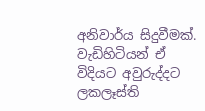අනිවාර්ය සිදුවීමක්.
වැඩිහිටියන් ඒ විදියට අවුරුද්දට ලකලෑස්ති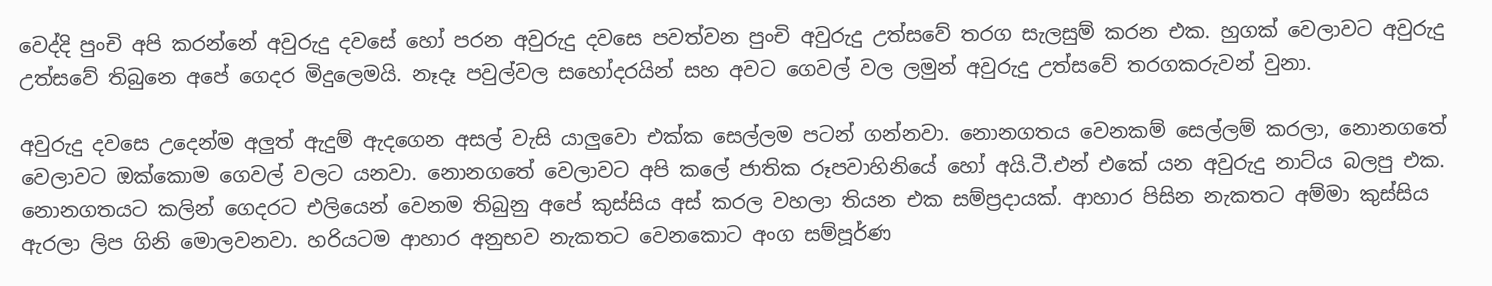වෙද්දි පුංචි අපි කරන්නේ අවුරුදු දවසේ හෝ පරන අවුරුදු දවසෙ පවත්වන පුංචි අවුරුදු උත්සවේ තරග සැලසුම් කරන එක. හුගක් වෙලාවට අවුරුදු උත්සවේ තිබුනෙ අපේ ගෙදර මිදුලෙමයි. නෑදෑ පවුල්වල සහෝදරයින් සහ අවට ගෙවල් වල ලමුන් අවුරුදු උත්සවේ තරගකරුවන් වුනා.

අවුරුදු දවසෙ උදෙන්ම අලුත් ඇදුම් ඇදගෙන අසල් වැසි යාලුවො එක්ක සෙල්ලම පටන් ගන්නවා. නොනගතය වෙනකම් සෙල්ලම් කරලා, නොනගතේ වෙලාවට ඔක්කොම ගෙවල් වලට යනවා. නොනගතේ වෙලාවට අපි කලේ ජාතික රූපවාහිනියේ හෝ අයි.ටී.එන් එකේ යන අවුරුදු නාට්ය බලපු එක.
නොනගතයට කලින් ගෙදරට එලියෙන් වෙනම තිබුනු අපේ කුස්සිය අස් කරල වහලා තියන එක සම්ප්‍රදායක්. ආහාර පිසින නැකතට අම්මා කුස්සිය ඇරලා ලිප ගිනි මොලවනවා. හරියටම ආහාර අනුභව නැකතට වෙනකොට අංග සම්පූර්ණ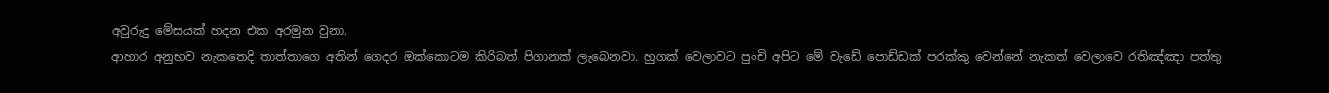අවුරුදු මේසයක් හදන එක අරමුන වුනා.
ආහාර අනුභව නැකතෙදි තාත්තාගෙ අතින් ගෙදර ඔක්කොටම කිරිබත් පිගානක් ලැබෙනවා. හුගක් වෙලාවට පුංචි අපිට මේ වැඩේ පොඩ්ඩක් පරක්කු වෙන්නේ නැකත් වෙලාවෙ රතිඤ්ඤා පත්තු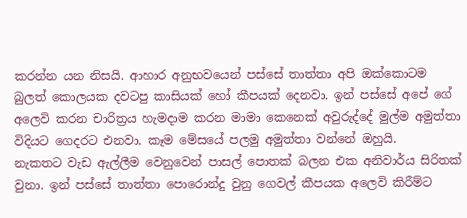කරන්න යන නිසයි. ආහාර අනුභවයෙන් පස්සේ තාත්තා අපි ඔක්කොටම බුලත් කොලයක දවටපු කාසියක් හෝ කීපයක් දෙනවා. ඉන් පස්සේ අපේ ගේ අලෙවි කරන චාරිත්‍රය හැමදාම කරන මාමා කෙනෙක් අවුරුද්දේ මුල්ම අමුත්තා විදියට ගෙදරට එනවා. කෑම මේසයේ පලමු අමුත්තා වන්නේ ඔහුයි.
නැකතට වැඩ ඇල්ලීම වෙනුවෙන් පාසල් පොතක් බලන එක අනිවාර්ය සිරිතක් වුනා. ඉන් පස්සේ තාත්තා පොරොන්දු වුනු ගෙවල් කීපයක අලෙවි කිරීම්ට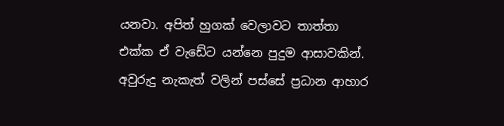යනවා. අපිත් හුගක් වෙලාවට තාත්තා එක්ක ඒ වැඩේට යන්නෙ පුදුම ආසාවකින්.  අවුරුදු නැකැත් වලින් පස්සේ ප්‍රධාන ආහාර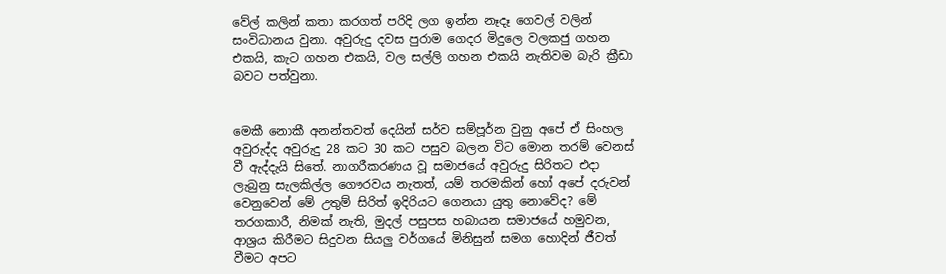වේල් කලින් කතා කරගත් පරිදි ලග ඉන්න නෑදෑ ගෙවල් වලින් සංවිධානය වුනා. අවුරුදු දවස පුරාම ගෙදර මිදුලෙ වලකජු ගහන එකයි, කැට ගහන එකයි, වල සල්ලි ගහන එකයි නැතිවම බැරි ක්‍රීඩා බවට පත්වුනා.


මෙකී නොකී අනන්තවත් දෙයින් සර්ව සම්පූර්න වුනු අපේ ඒ සිංහල අවුරුද්ද අවුරුදු 28 කට 30 කට පසුව බලන විට මොන තරම් වෙනස් වී ඇද්දැයි සිතේ. නාගරීකරණය වූ සමාජයේ අවුරුදු සිරිතට එදා ලැබුනු සැලකිල්ල ගෞරවය නැතත්, යම් තරමකින් හෝ අපේ දරුවන් වෙනුවෙන් මේ උතුම් සිරිත් ඉදිරියට ගෙනයා යුතු නොවේද? මේ තරගකාරී, නිමක් නැති, මුදල් පසුපස හබායන සමාජයේ හමුවන, ආශ්‍රය කිරීමට සිදුවන සියලු වර්ගයේ මිනිසුන් සමග හොදින් ජීවත් වීමට අපට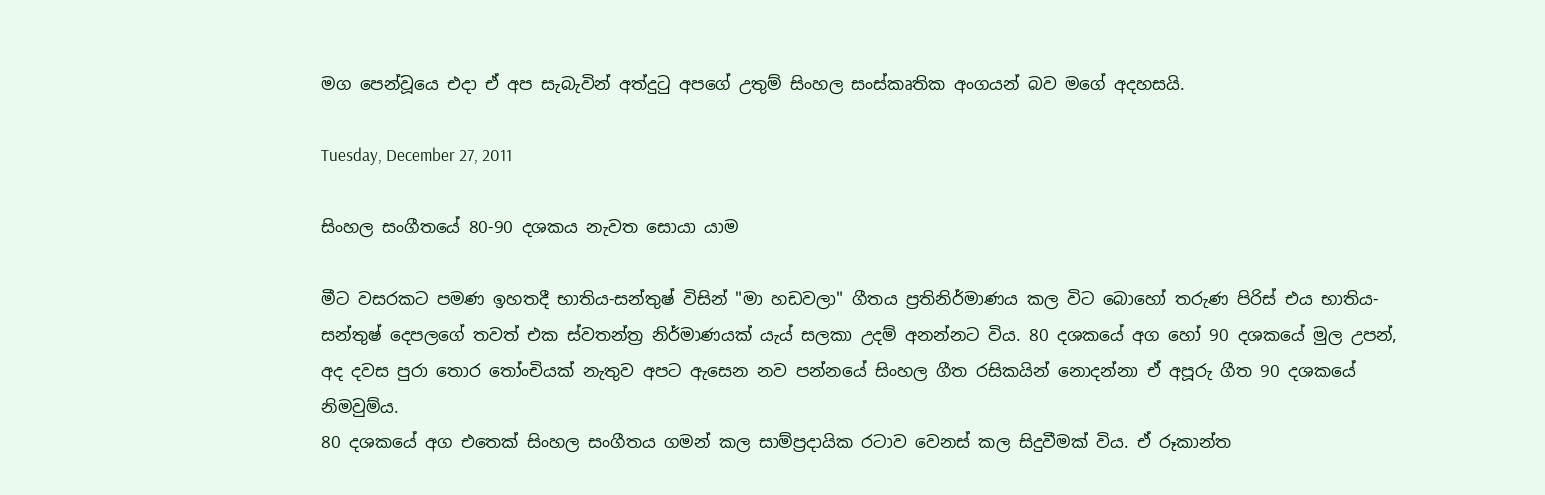මග පෙන්වූයෙ එදා ඒ අප සැබැවින් අත්දුටු අපගේ උතුම් සිංහල සංස්කෘතික අංගයන් බව මගේ අදහසයි.

Tuesday, December 27, 2011

සිංහල සංගීතයේ 80-90 දශකය නැවත සොයා යාම

මීට වසරකට පමණ ඉහතදී භාතිය-සන්තුෂ් විසින් "මා හඩවලා" ගීතය ප්‍රතිනිර්මාණය කල විට බොහෝ තරුණ පිරිස් එය භාතිය-සන්තුෂ් දෙපලගේ තවත් එක ස්වතන්ත්‍ර නිර්මාණයක් යැය් සලකා උදම් අනන්නට විය. 80 දශකයේ අග හෝ 90 දශකයේ මුල උපන්, අද දවස පුරා තොර තෝංචියක් නැතුව අපට ඇසෙන නව පන්නයේ සිංහල ගීත රසිකයින් නොදන්නා ඒ අපූරු ගීත 90 දශකයේ නිමවුම්ය.
80 දශකයේ අග එතෙක් සිංහල සංගීතය ගමන් කල සාම්ප්‍රදායික රටාව වෙනස් කල සිදුවීමක් විය. ඒ රූකාන්ත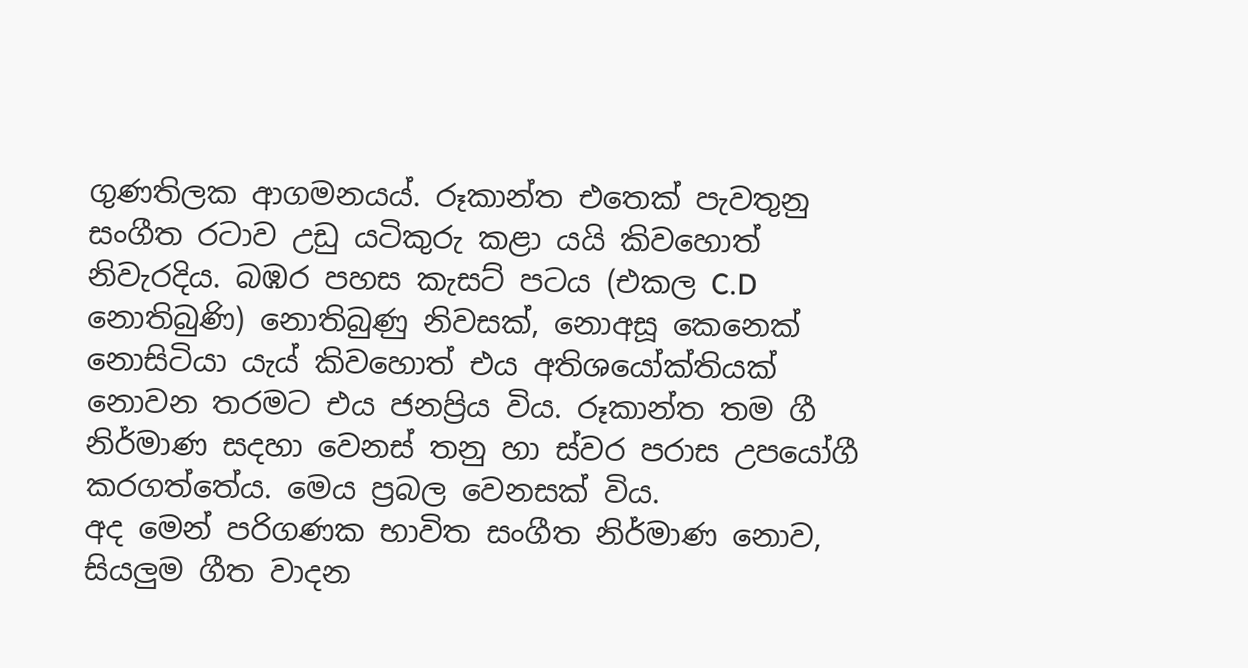ගුණතිලක ආගමනයය්. රූකාන්ත එතෙක් පැවතුනු සංගීත රටාව උඩු යටිකුරු කළා යයි කිවහොත් නිවැරදිය. බඹර පහස කැසට් පටය (එකල C.D නොතිබුණි) නොතිබුණු නිවසක්, නොඅසූ කෙනෙක් නොසිටියා යැය් කිවහොත් එය අතිශයෝක්තියක් නොවන තරමට එය ජනප්‍රිය විය. රූකාන්ත තම ගී නිර්මාණ සදහා වෙනස් තනු හා ස්වර පරාස උපයෝගී කරගත්තේය. මෙය ප්‍රබල වෙනසක් විය.
අද මෙන් පරිගණක භාවිත සංගීත නිර්මාණ නොව, සියලුම ගීත වාදන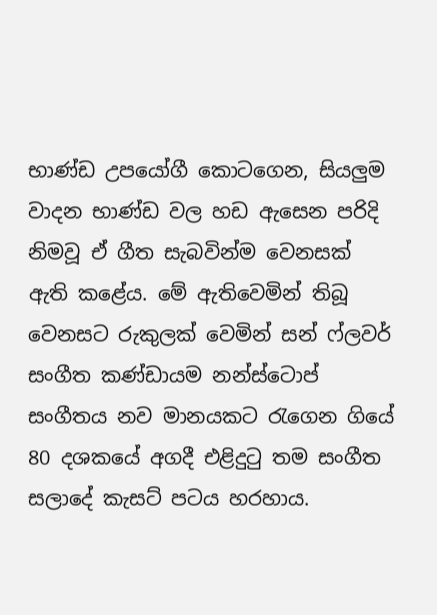භාණ්ඩ උපයෝගී කොටගෙන, සියලුම වාදන භාණ්ඩ වල හඩ ඇසෙන පරිදි නිමවූ ඒ ගීත සැබවින්ම වෙනසක් ඇති කළේය. මේ ඇතිවෙමින් තිබූ වෙනසට රුකුලක් වෙමින් සන් ෆ්ලවර් සංගීත කණ්ඩායම නන්ස්ටොප් සංගීතය නව මානයකට රැගෙන ගියේ 80 දශකයේ අගදී එළිදුටු තම සංගීත සලාදේ කැසට් පටය හරහාය.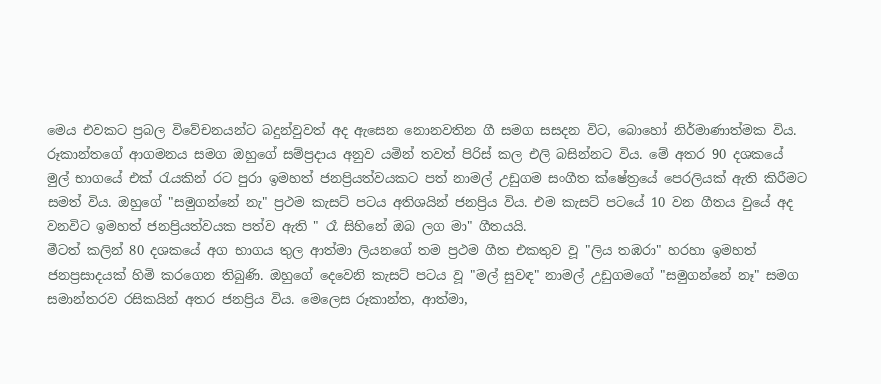මෙය එවකට ප්‍රබල විවේචනයන්ට බදුන්වුවත් අද ඇසෙන නොනවතින ගී සමග සසදන විට, බොහෝ නිර්මාණාත්මක විය. රූකාන්තගේ ආගමනය සමග ඔහුගේ සම්ප්‍රදාය අනුව යමින් තවත් පිරිස් කල එලි බසින්නට විය. මේ අතර 90 දශකයේ මුල් භාගයේ එක් රැයකින් රට පුරා ඉමහත් ජනප්‍රියත්වයකට පත් නාමල් උඩුගම සංගීත ක්ෂේත්‍රයේ පෙරලියක් ඇති කිරීමට සමත් විය. ඔහුගේ "සමුගන්නේ නැ" ප්‍රථම කැසට් පටය අතිශයින් ජනප්‍රිය විය. එම කැසට් පටයේ 10 වන ගීතය වුයේ අද වනවිට ඉමහත් ජනප්‍රියත්වයක පත්ව ඇති " රෑ සිහිනේ ඔබ ලග මා" ගීතයයි.
මීටත් කලින් 80 දශකයේ අග භාගය තුල ආත්මා ලියනගේ තම ප්‍රථම ගීත එකතුව වූ "ලිය තඹරා" හරහා ඉමහත් ජනප්‍රසාදයක් හිමි කරගෙන තිබුණි. ඔහුගේ දෙවෙනි කැසට් පටය වූ "මල් සුවඳ" නාමල් උඩුගමගේ "සමුගන්නේ නෑ" සමග සමාන්තරව රසිකයින් අතර ජනප්‍රිය විය. මෙලෙස රූකාන්ත, ආත්මා,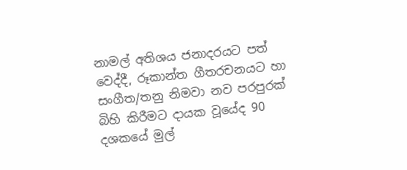නාමල් අතිශය ජනාදරයට පත් වෙද්දී, රූකාන්ත ගීතරචනයට හා සංගීත/තනු නිමවා නව පරපුරක් බිහි කිරීමට දායක වූයේද 90 දශකයේ මුල්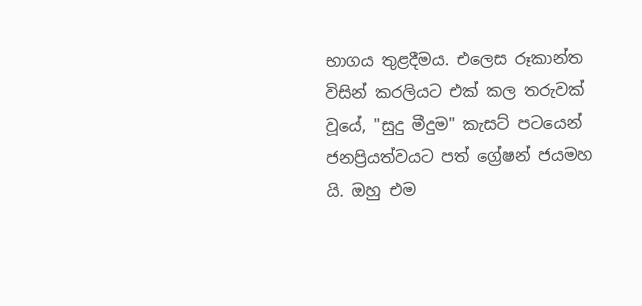භාගය තුළදීමය. එලෙස රූකාන්ත විසින් කරලියට එක් කල තරුවක් වූයේ, "සුදු මීදුම" කැසට් පටයෙන් ජනප්‍රියත්වයට පත් ග්‍රේෂන් ජයමහ යි. ඔහු එම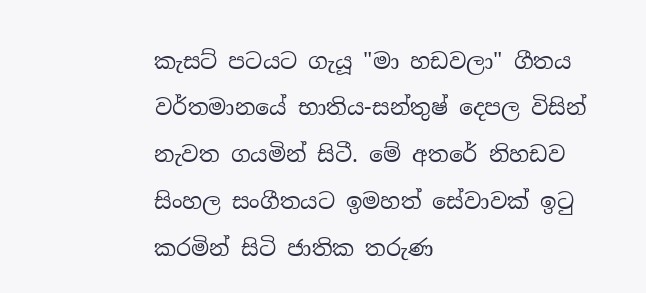කැසට් පටයට ගැයූ "මා හඩවලා" ගීතය වර්තමානයේ භාතිය-සන්තුෂ් දෙපල විසින් නැවත ගයමින් සිටී. මේ අතරේ නිහඩව සිංහල සංගීතයට ඉමහත් සේවාවක් ඉටු කරමින් සිටි ජාතික තරුණ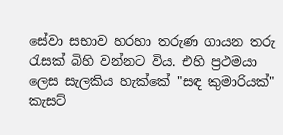සේවා සභාව හරහා තරුණ ගායන තරු රැසක් බිහි වන්නට විය. එහි ප්‍රථමයා ලෙස සැලකිය හැක්කේ "සඳ කුමාරියක්" කැසට්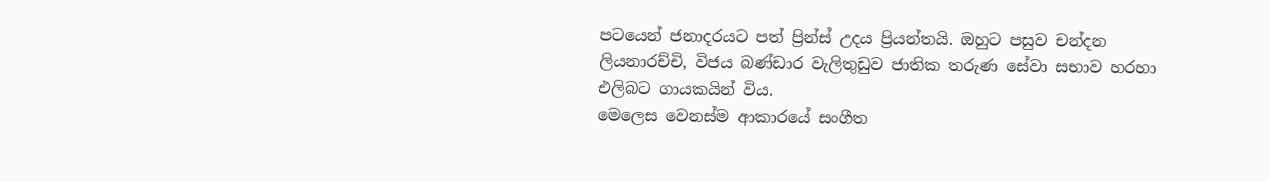පටයෙන් ජනාදරයට පත් ප්‍රින්ස් උදය ප්‍රියන්තයි. ඔහුට පසුව චන්දන ලියනාරච්චි, විජය බණ්ඩාර වැලිතුඩුව ජාතික තරුණ සේවා සභාව හරහා එලිබට ගායකයින් විය.
මෙලෙස වෙනස්ම ආකාරයේ සංගීත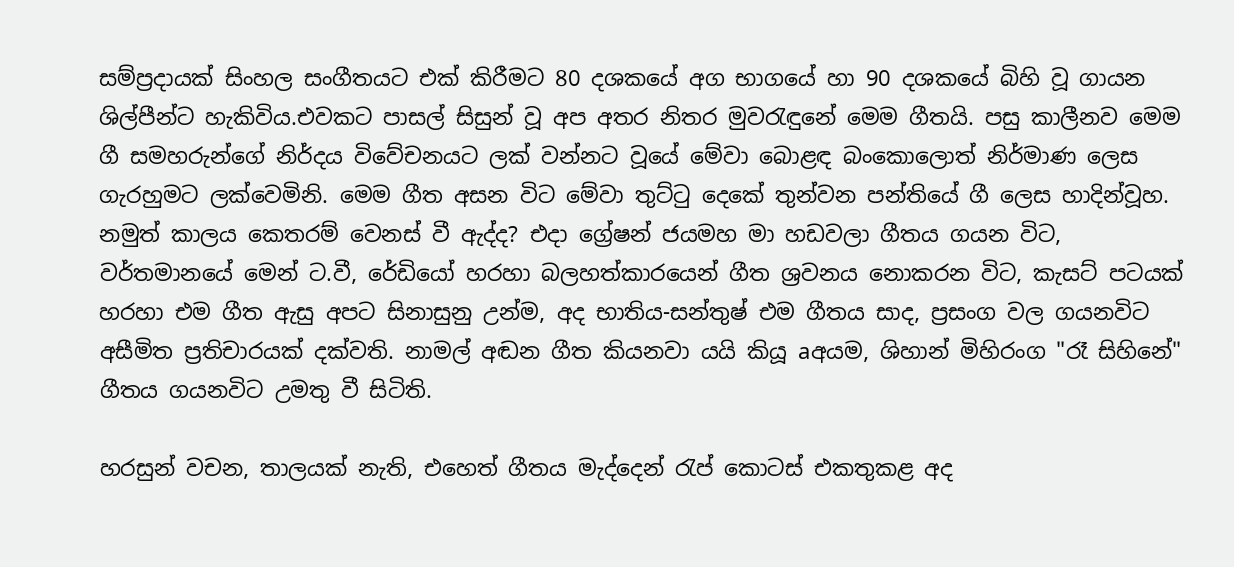සම්ප්‍රදායක් සිංහල සංගීතයට එක් කිරීමට 80 දශකයේ අග භාගයේ හා 90 දශකයේ බිහි වූ ගායන ශිල්පීන්ට හැකිවිය.එවකට පාසල් සිසුන් වූ අප අතර නිතර මුවරැඳුනේ මෙම ගීතයි. පසු කාලීනව මෙම ගී සමහරුන්ගේ නිර්දය විවේචනයට ලක් වන්නට වූයේ මේවා බොළඳ බංකොලොත් නිර්මාණ ලෙස ගැරහුමට ලක්වෙමිනි. මෙම ගීත අසන විට මේවා තුට්ටු දෙකේ තුන්වන පන්තියේ ගී ලෙස හාදින්වූහ.
නමුත් කාලය කෙතරම් වෙනස් වී ඇද්ද? එදා ග්‍රේෂන් ජයමහ මා හඩවලා ගීතය ගයන විට, වර්තමානයේ මෙන් ට.වී, රේඩියෝ හරහා බලහත්කාරයෙන් ගීත ශ්‍රවනය නොකරන විට, කැසට් පටයක් හරහා එම ගීත ඇසු අපට සිනාසුනු උන්ම, අද භාතිය-සන්තුෂ් එම ගීතය සාද, ප්‍රසංග වල ගයනවිට අසීමිත ප්‍රතිචාරයක් දක්වති. නාමල් අඬන ගීත කියනවා යයි කියූ aඅයම, ශිහාන් මිහිරංග "රෑ සිහිනේ" ගීතය ගයනවිට උමතු වී සිටිති.

හරසුන් වචන, තාලයක් නැති, එහෙත් ගීතය මැද්දෙන් රැප් කොටස් එකතුකළ අද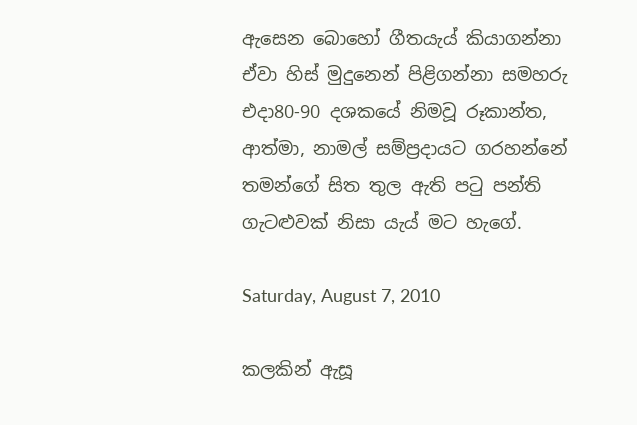ඇසෙන බොහෝ ගීතයැය් කියාගන්නා ඒවා හිස් මුදුනෙන් පිළිගන්නා සමහරු එදා80-90 දශකයේ නිමවූ රූකාන්ත, ආත්මා, නාමල් සම්ප්‍රදායට ගරහන්නේ තමන්ගේ සිත තුල ඇති පටු පන්ති ගැටළුවක් නිසා යැය් මට හැගේ.

Saturday, August 7, 2010

කලකින් ඇසූ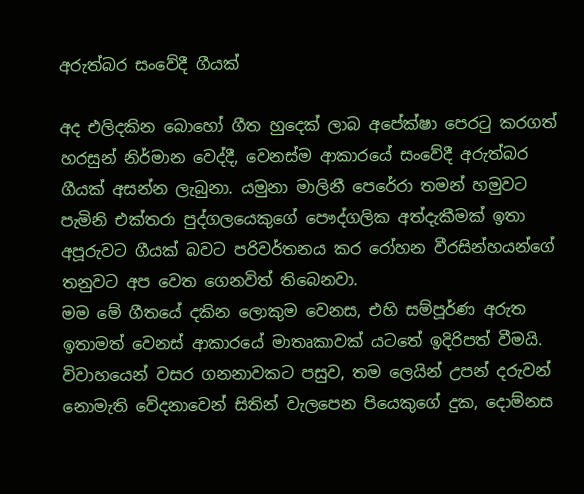අරුත්බර සංවේදී ගීයක්

අද එලිදකින බොහෝ ගීත හුදෙක් ලාබ අපේක්ෂා පෙරටු කරගත් හරසුන් නිර්මාන වෙද්දී, වෙනස්ම ආකාරයේ සංවේදී අරුත්බර ගීයක් අසන්න ලැබුනා. යමුනා මාලිනී පෙරේරා තමන් හමුවට පැමිනි එක්තරා පුද්ගලයෙකුගේ පෞද්ගලික අත්දැකීමක් ඉතා අපූරුවට ගීයක් බවට පරිවර්තනය කර රෝහන වීරසින්හයන්ගේ තනුවට අප වෙත ගෙනවිත් තිබෙනවා.
මම මේ ගීතයේ දකින ලොකුම වෙනස, එහි සම්පූර්ණ අරුත ඉතාමත් වෙනස් ආකාරයේ මාතෘකාවක් යටතේ ඉදිරිපත් වීමයි. විවාහයෙන් වසර ගනනාවකට පසුව, තම ලෙයින් උපන් දරුවන් නොමැති වේදනාවෙන් සිතින් වැලපෙන පියෙකුගේ දුක, දොම්නස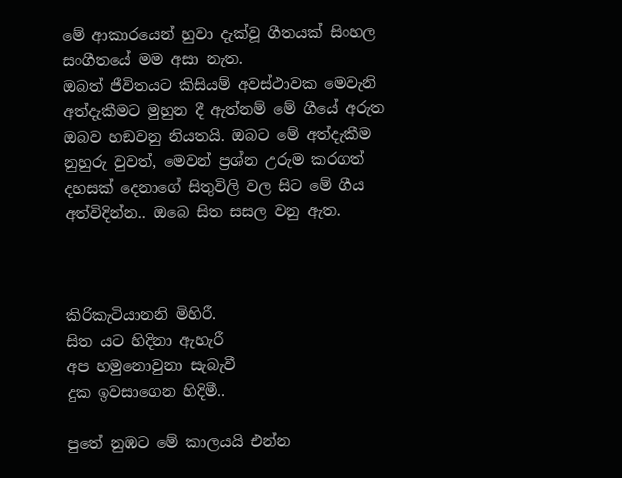මේ ආකාරයෙන් හුවා දැක්වූ ගීතයක් සිංහල සංගීතයේ මම අසා නැත.
ඔබත් ජීවිතයට කිසියම් අවස්ථාවක මෙවැනි අත්දැකීමට මුහුන දී ඇත්නම් මේ ගීයේ අරුත ඔබව හඞවනු නියතයි. ඔබට මේ අත්දැකීම නුහුරු වුවත්, මෙවන් ප්‍රශ්න උරුම කරගත් දහසක් දෙනාගේ සිතුවිලි වල සිට මේ ගීය අත්විදින්න.. ඔබෙ සිත සසල වනු ඇත.



කිරිකැටියානනි මිහිරී.
සිත යට හිදිනා ඇහැරී
අප හමුනොවුනා සැබැවී
දුක ඉවසාගෙන හිදිමී..

පුතේ නුඹට මේ කාලයයි එන්න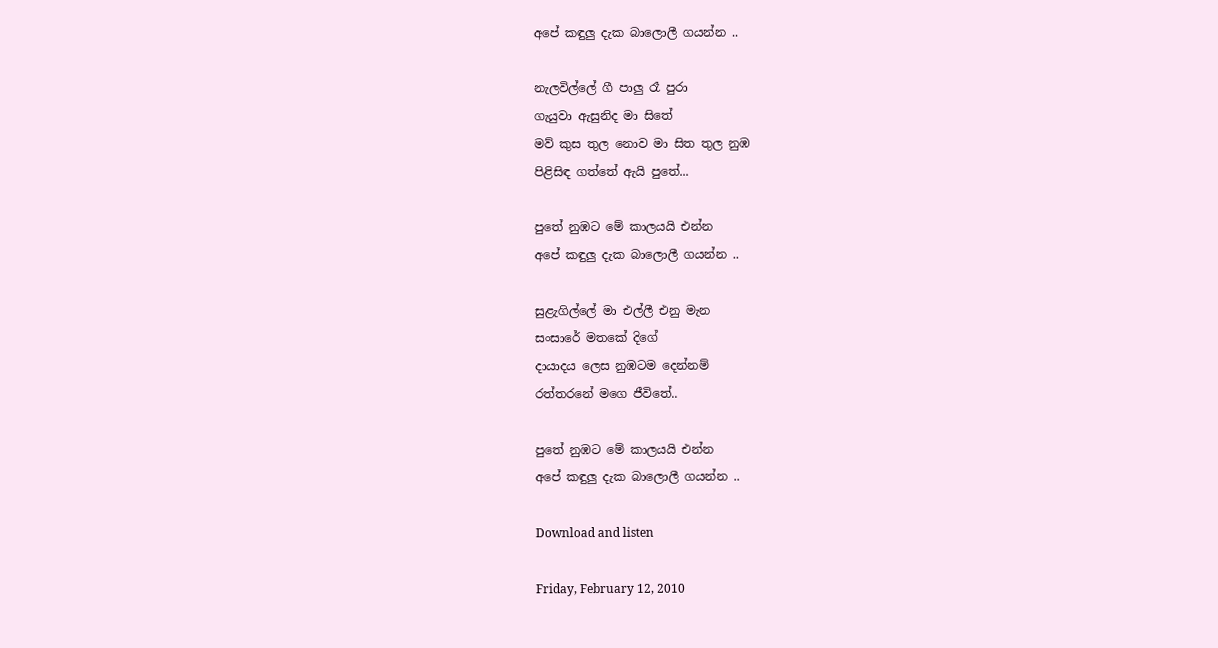අපේ කඳුලු දැක බාලොලී ගයන්න ..

නැලවිල්ලේ ගී පාලු රෑ පුරා
ගැයුවා ඇසුනිද මා සිතේ
මව් කුස තුල නොව මා සිත තුල නුඹ
පිළිසිඳ ගත්තේ ඇයි පුතේ...

පුතේ නුඹට මේ කාලයයි එන්න
අපේ කඳුලු දැක බාලොලී ගයන්න ..

සුළැගිල්ලේ මා එල්ලී එනු මැන
සංසාරේ මතකේ දිගේ
දායාදය ලෙස නුඹටම දෙන්නම්
රත්තරනේ මගෙ ජීවිතේ..

පුතේ නුඹට මේ කාලයයි එන්න
අපේ කඳුලු දැක බාලොලී ගයන්න ..

Download and listen

Friday, February 12, 2010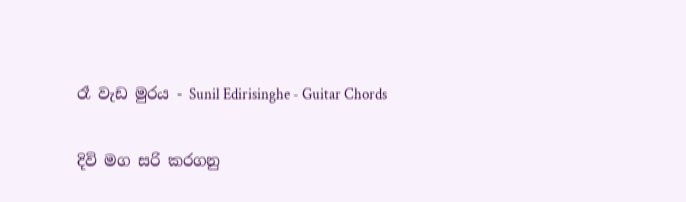රෑ වැඩ මුරය - Sunil Edirisinghe - Guitar Chords

දිවි මග සරි කරගනු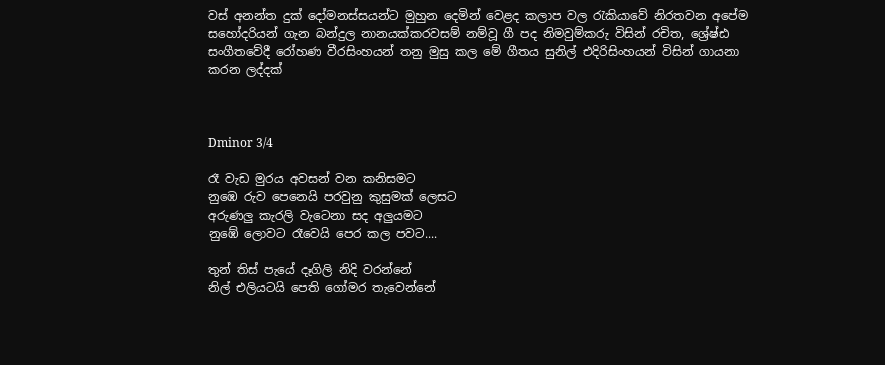වස් අනන්ත දුක් දෝමනස්සයන්ට මුහුන දෙමින් වෙළද කලාප වල රැකියාවේ නිරතවන අපේම සහෝදරියන් ගැන බන්දුල නානයක්කරවසම් නම්වූ ගී පද නිමවුම්කරු විසින් රචිත, ශ්‍රේෂ්ඪ සංගීතවේදී රෝහණ වීරසිංහයන් තනු මුසු කල මේ ගීතය සුනිල් එදිරිසිංහයන් විසින් ගායනා කරන ලද්දක්



Dminor 3/4

රෑ වැඩ මුරය අවසන් වන කනිසමට
නුඹෙ රුව පෙනෙයි පරවුනු කුසුමක් ලෙසට
අරුණලු කැරලි වැටෙනා සද අලුයමට
නුඹේ ලොවට රෑවෙයි පෙර කල පවට....

තුන් තිස් පැයේ දෑගිලි නිදි වරන්නේ
නිල් එලියටයි පෙති ගෝමර තැවෙන්නේ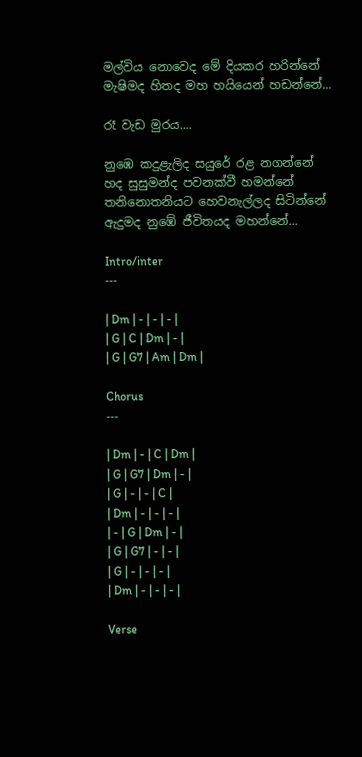මල්විය නොවෙද මේ දියකර හරින්නේ
මැෂිමද හිතද මහ හයියෙන් හඩන්නේ...

රෑ වැඩ මුරය....

නුඹෙ කදුළැලිද සයුරේ රළ නගන්නේ
හද සුසුමන්ද පවනක්වී හමන්නේ
තනිනොතනියට හෙවනැල්ලද සිටින්නේ
ඇදුමද නුඹේ ජීවිතයද මහන්නේ...

Intro/inter
---

| Dm | - | - | - |
| G | C | Dm | - |
| G | G7 | Am | Dm |

Chorus
---

| Dm | - | C | Dm |
| G | G7 | Dm | - |
| G | - | - | C |
| Dm | - | - | - |
| - | G | Dm | - |
| G | G7 | - | - |
| G | - | - | - |
| Dm | - | - | - |

Verse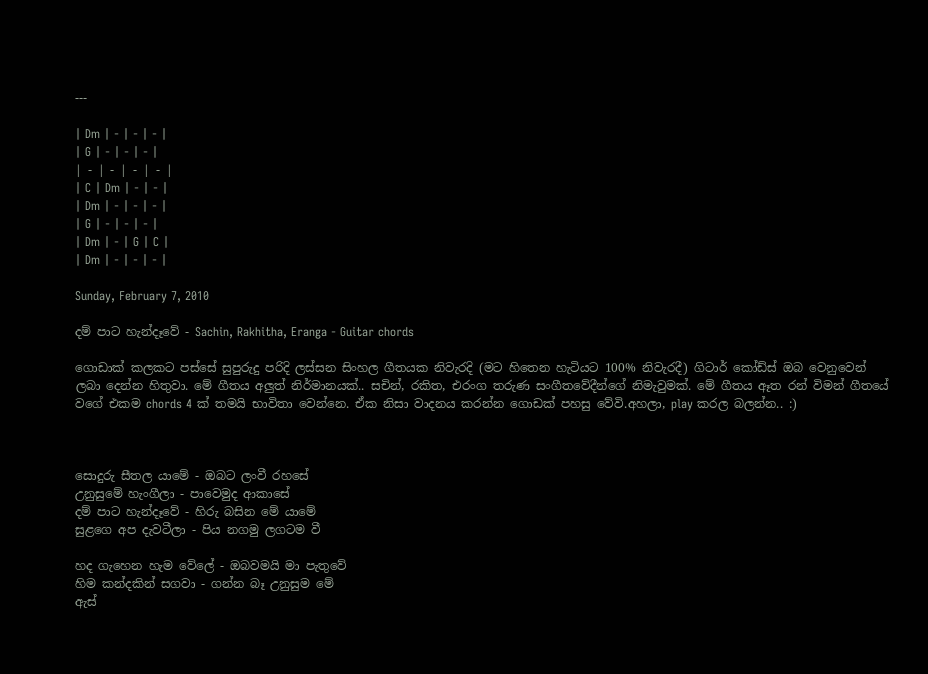---

| Dm | - | - | - |
| G | - | - | - |
| - | - | - | - |
| C | Dm | - | - |
| Dm | - | - | - |
| G | - | - | - |
| Dm | - | G | C |
| Dm | - | - | - |

Sunday, February 7, 2010

දම් පාට හැන්දෑවේ - Sachin, Rakhitha, Eranga - Guitar chords

ගොඩාක් කලකට පස්සේ සුපුරුදු පරිදි ලස්සන සිංහල ගීතයක නිවැරදි (මට හිතෙන හැටියට 100% නිවැරදී) ගිටාර් කෝඩ්ස් ඔබ වෙනුවෙන් ලබා දෙන්න හිතුවා. මේ ගීතය අලුත් නිර්මානයක්.. සචින්, රකිත, එරංග තරුණ සංගීතවේදීන්ගේ නිමැවුමක්. මේ ගීතය ඈත රන් විමන් ගීතයේ වගේ එකම chords 4 ක් තමයි භාවිතා වෙන්නෙ. ඒක නිසා වාදනය කරන්න ගොඩක් පහසු වේවි.අහලා, play කරල බලන්න.. :)



සොදුරු සීතල යාමේ - ඔබට ලංවී රහසේ
උනුසුමේ හැංගීලා - පාවෙමුද ආකාසේ
දම් පාට හැන්දෑවේ - හිරු බසින මේ යාමේ
සුළගෙ අප දැවටීලා - පිය නගමු ලගටම වී

හද ගැහෙන හැම වේලේ - ඔබවමයි මා පැතුවේ
හිම කන්දකින් සගවා - ගන්න බෑ උනුසුම මේ
ඇස්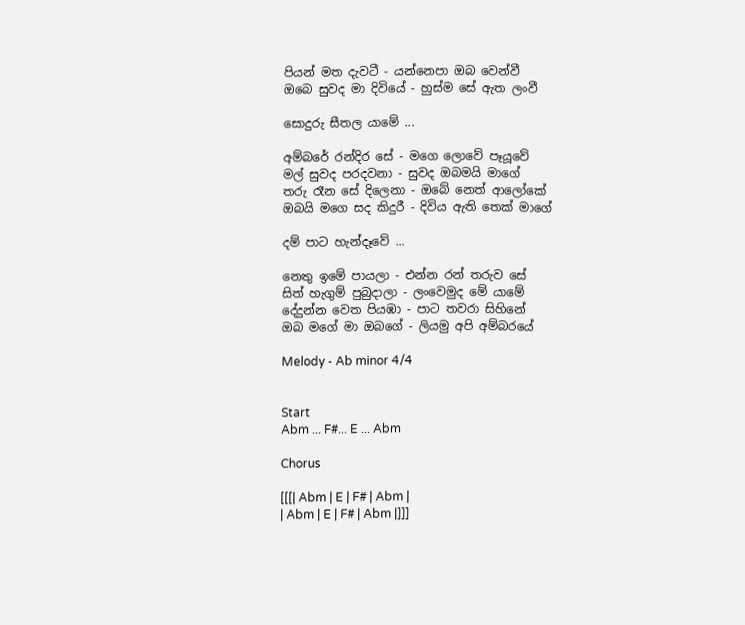පියන් මත දැවටී - යන්නෙපා ඔබ වෙන්වී
ඔබෙ සුවද මා දිවියේ - හුස්ම සේ ඇත ලංවී

සොදුරු සීතල යාමේ ...

අම්බරේ රන්දිර සේ - මගෙ ලොවේ පෑයූවේ
මල් සුවද පරදවනා - සුවද ඔබමයි මාගේ
තරු රෑන සේ දිලෙනා - ඔබේ නෙත් ආලෝකේ
ඔබයි මගෙ සද කිදුරී - දිවිය ඇති තෙක් මාගේ

දම් පාට හැන්දෑවේ ...

නෙතු ඉමේ පායලා - එන්න රන් තරුව සේ
සිත් හැගුම් පුබුදාලා - ලංවෙමුද මේ යාමේ
දේදුන්න වෙත පියඹා - පාට තවරා සිහිනේ
ඔබ මගේ මා ඔබගේ - ලියමු අපි අම්බරයේ

Melody - Ab minor 4/4


Start
Abm ... F#... E ... Abm

Chorus

[[[| Abm | E | F# | Abm |
| Abm | E | F# | Abm |]]]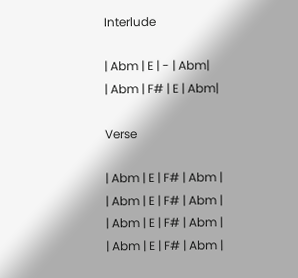Interlude

| Abm | E | - | Abm|
| Abm | F# | E | Abm|

Verse

| Abm | E | F# | Abm |
| Abm | E | F# | Abm |
| Abm | E | F# | Abm |
| Abm | E | F# | Abm |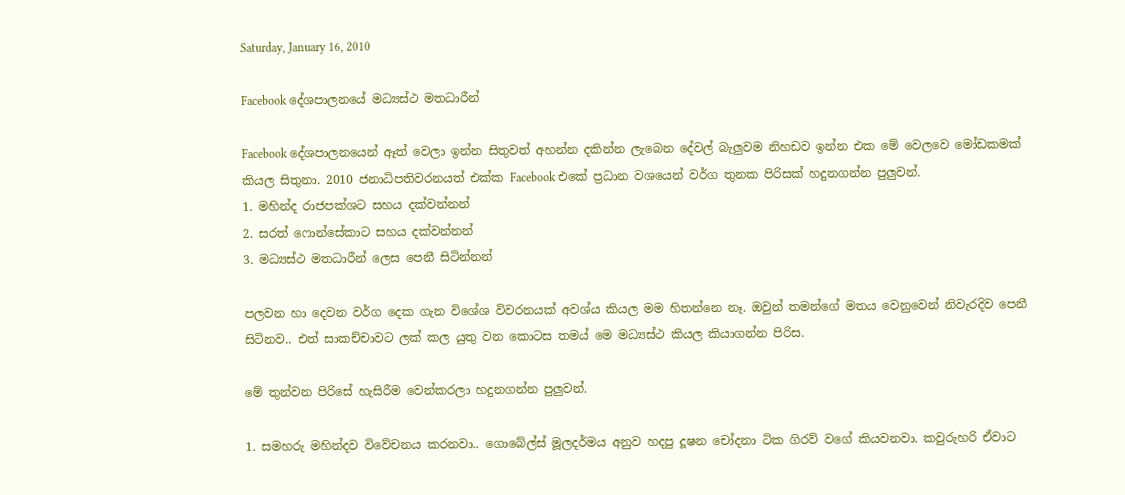Saturday, January 16, 2010

Facebook දේශපාලනයේ මධ්‍යස්ථ මතධාරීන්

Facebook දේශපාලනයෙන් ඈත් වෙලා ඉන්න සිතුවත් අහන්න දකින්න ලැබෙන දේවල් බැලුවම නිහඩව ඉන්න එක මේ වෙලවෙ මෝඩකමක් කියල සිතුනා. 2010 ජනාධිපතිවරනයත් එක්ක Facebook එකේ ප්‍රධාන වශයෙන් වර්ග තුනක පිරිසක් හදුනගන්න පුලුවන්.
1. මහින්ද රාජපක්ශට සහය දක්වන්නන්
2. සරත් ෆොන්සේකාට සහය දක්වන්නන්
3. මධ්‍යස්ථ මතධාරීන් ලෙස පෙනී සිටින්නන්

පලවන හා දෙවන වර්ග දෙක ගැන විශේශ විවරනයක් අවශ්ය කියල මම හිතන්නෙ නෑ. ඔවුන් තමන්ගේ මතය වෙනුවෙන් නිවැරදිව පෙනී සිටිනව.. එත් සාකච්චාවට ලක් කල යුතු වන කොටස තමය් මෙ මධ්‍යස්ථ කියල කියාගන්න පිරිස.

මේ තුන්වන පිරිසේ හැසිරීම වෙන්කරලා හදුනගන්න පුලුවන්.

1. සමහරු මහින්දව විවේචනය කරනවා.. ගොබේල්ස් මූලදර්මය අනුව හදපු දූෂන චෝදනා ටික ගිරව් වගේ කියවනවා. කවුරුහරි ඒවාට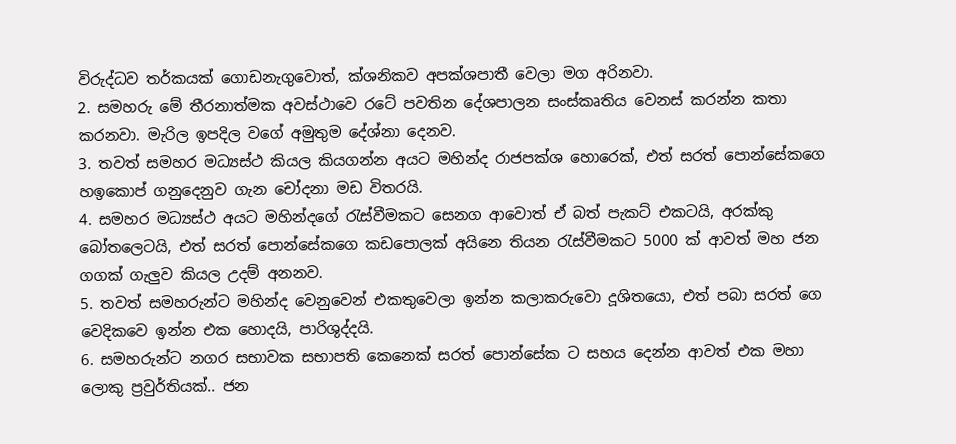විරුද්ධව තර්කයක් ගොඩනැගුවොත්, ක්ශනිකව අපක්ශපාතී වෙලා මග අරිනවා.
2. සමහරු මේ තීරනාත්මක අවස්ථාවෙ රටේ පවතින දේශපාලන සංස්කෘතිය වෙනස් කරන්න කතා කරනවා. මැරිල ඉපදිල වගේ අමුතුම දේශ්නා දෙනව.
3. තවත් සමහර මධ්‍යස්ථ කියල කියගන්න අයට මහින්ද රාජපක්ශ හොරෙක්, එත් සරත් පොන්සේකගෙ හඉකොප් ගනුදෙනුව ගැන චෝදනා මඩ විතරයි.
4. සමහර මධ්‍යස්ථ අයට මහින්දගේ රැස්වීමකට සෙනග ආවොත් ඒ බත් පැකට් එකටයි, අරක්කු බෝතලෙටයි, එත් සරත් පොන්සේකගෙ කඩපොලක් අයිනෙ තියන රැස්වීමකට 5000 ක් ආවත් මහ ජන ගගක් ගැලුව කියල උදම් අනනව.
5. තවත් සමහරුන්ට මහින්ද වෙනුවෙන් එකතුවෙලා ඉන්න කලාකරුවො දූශිතයො, එත් පබා සරත් ගෙ වෙදිකවෙ ඉන්න එක හොදයි, පාරිශුද්දයි.
6. සමහරුන්ට නගර සභාවක සභාපති කෙනෙක් සරත් පොන්සේක ට සහය දෙන්න ආවත් එක මහා ලොකු ප්‍රවුර්තියක්.. ජන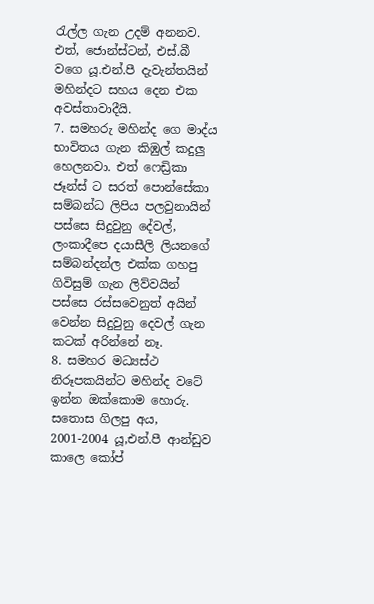රැල්ල ගැන උදම් අනනව. එත්, ජොන්ස්ටන්, එස්.බී වගෙ යූ.එන්.පී දැවැන්තයින් මහින්දට සහය දෙන එක අවස්තාවාදීයි.
7. සමහරු මහින්ද ගෙ මාද්ය භාවිතය ගැන කිඹුල් කදුලු හෙලනවා. එත් ෆෙඩ්‍රිකා ජෑන්ස් ට සරත් පොන්සේකා සම්බන්ධ ලිපිය පලවුනායින් පස්සෙ සිදුවුනු දේවල්, ලංකාදීපෙ දයාසීලි ලියනගේ සම්බන්දන්ල එක්ක ගහපු ගිවිසුම් ගැන ලිව්වයින් පස්සෙ රස්සවෙනුත් අයින් වෙන්න සිදුවුනු දෙවල් ගැන කටක් අරින්නේ නෑ.
8. සමහර මධ්‍යස්ථ නිරූපකයින්ට මහින්ද වටේ ඉන්න ඔක්කොම හොරු. සතොස ගිලපු අය, 2001-2004 යූ,එන්.පී ආන්ඩුව කාලෙ කෝප්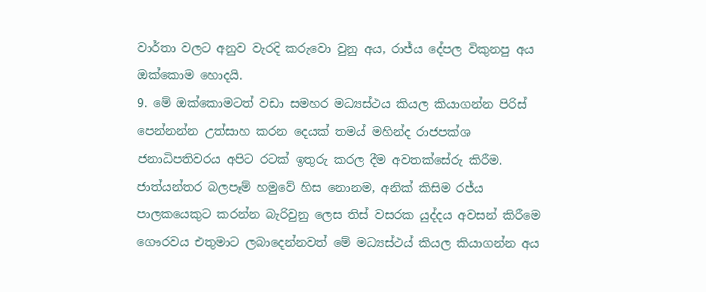වාර්තා වලට අනුව වැරදි කරුවො වුනු අය, රාජ්ය දේපල විකුනපු අය ඔක්කොම හොදයි.
9. මේ ඔක්කොමටත් වඩා සමහර මධ්‍යස්ථය කියල කියාගන්න පිරිස් පෙන්නන්න උත්සාහ කරන දෙයක් තමය් මහින්ද රාජපක්ශ ජනාධිපතිවරය අපිට රටක් ඉතුරු කරල දීම අවතක්සේරු කිරීම. ජාත්යන්තර බලපෑම් හමුවේ හිස නොනම, අනික් කිසිම රජ්ය පාලකයෙකුට කරන්න බැරිවුනු ලෙස තිස් වසරක යුද්දය අවසන් කිරීමෙ ගෞරවය එතුමාට ලබාදෙන්නවත් මේ මධ්‍යස්ථය් කියල කියාගන්න අය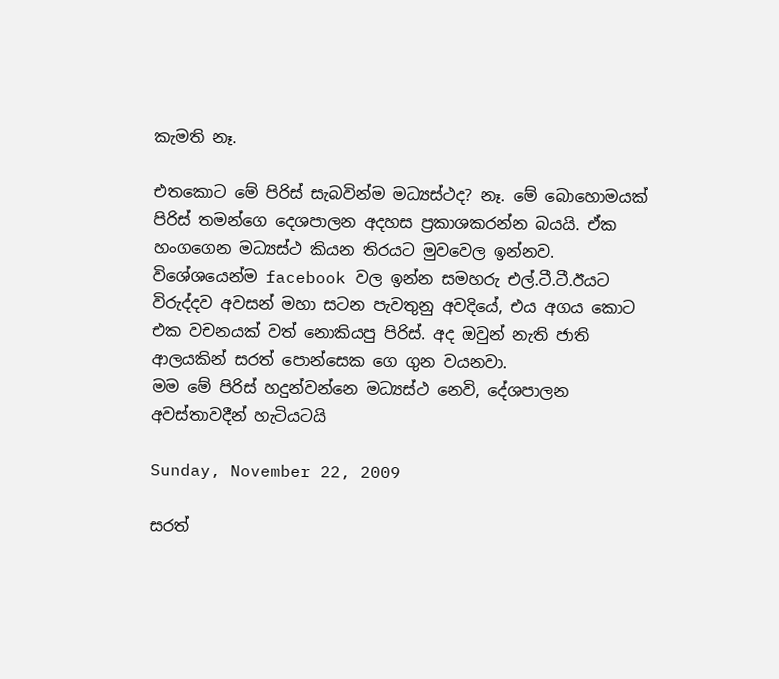කැමති නෑ.

එතකොට මේ පිරිස් සැබවින්ම මධ්‍යස්ථද? නෑ. මේ බොහොමයක් පිරිස් තමන්ගෙ දෙශපාලන අදහස ප්‍රකාශකරන්න බයයි. ඒක හංගගෙන මධ්‍යස්ථ කියන තිරයට මුවවෙල ඉන්නව. විශේශයෙන්ම facebook වල ඉන්න සමහරු එල්.ටී.ටී.ඊයට විරුද්දව අවසන් මහා සටන පැවතුනු අවදියේ, එය අගය කොට එක වචනයක් වත් නොකියපු පිරිස්. අද ඔවුන් නැති ජාති ආලයකින් සරත් පොන්සෙක ගෙ ගුන වයනවා.
මම මේ පිරිස් හදුන්වන්නෙ මධ්‍යස්ථ නෙවි, දේශපාලන අවස්තාවදීන් හැටියටයි

Sunday, November 22, 2009

සරත්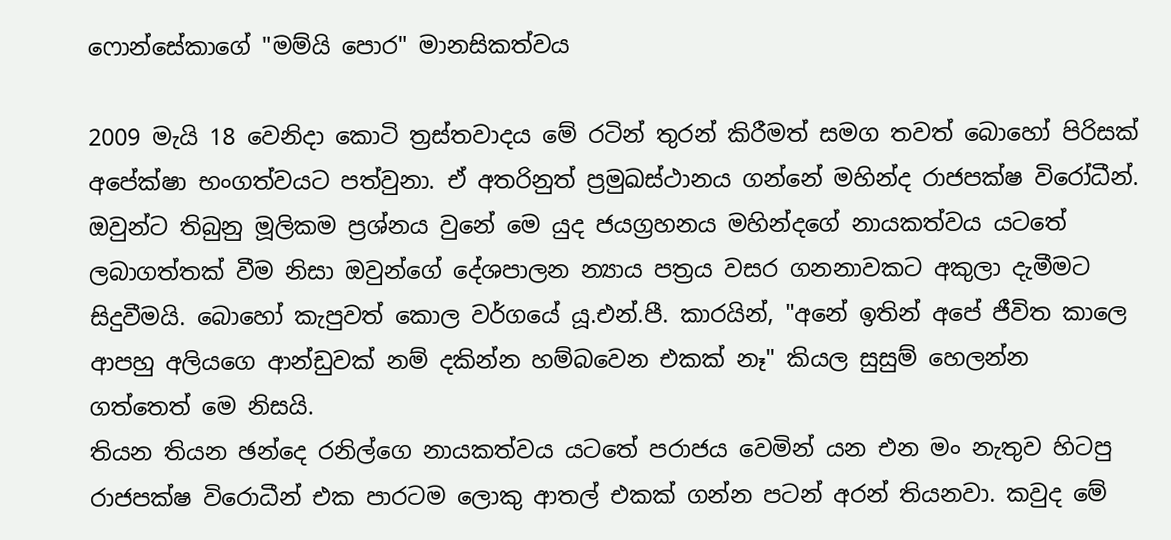ෆොන්සේකාගේ "මම්යි පොර" මානසිකත්වය

2009 මැයි 18 වෙනිදා කොටි ත්‍රස්තවාදය මේ රටින් තුරන් කිරීමත් සමග තවත් බොහෝ පිරිසක් අපේක්ෂා භංගත්වයට පත්වුනා. ඒ අතරිනුත් ප්‍රමුඛස්ථානය ගන්නේ මහින්ද රාජපක්ෂ විරෝධීන්. ඔවුන්ට තිබුනු මූලිකම ප්‍රශ්නය වුනේ මෙ යුද ජයග්‍රහනය මහින්දගේ නායකත්වය යටතේ ලබාගත්තක් වීම නිසා ඔවුන්ගේ දේශපාලන න්‍යාය පත්‍රය වසර ගනනාවකට අකුලා දැමීමට සිදුවීමයි. බොහෝ කැපුවත් කොල වර්ගයේ යූ.එන්.පී. කාරයින්, "අනේ ඉතින් අපේ ජීවිත කාලෙ ආපහු අලියගෙ ආන්ඩුවක් නම් දකින්න හම්බවෙන එකක් නෑ" කියල සුසුම් හෙලන්න ගත්තෙත් මෙ නිසයි.
තියන තියන ඡන්දෙ රනිල්ගෙ නායකත්වය යටතේ පරාජය වෙමින් යන එන මං නැතුව හිටපු රාජපක්ෂ විරොධීන් එක පාරටම ලොකු ආතල් එකක් ගන්න පටන් අරන් තියනවා. කවුද මේ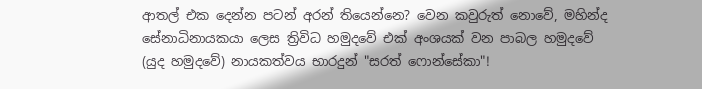ආතල් එක දෙන්න පටන් අරන් තියෙන්නෙ? වෙන කවුරුත් නොවේ, මහින්ද සේනාධිනායකයා ලෙස ත්‍රිවිධ හමුදවේ එක් අංශයක් වන පාබල හමුදවේ (යුද හමුදවේ) නායකත්වය භාරදුන් "සරත් ෆොන්සේකා"!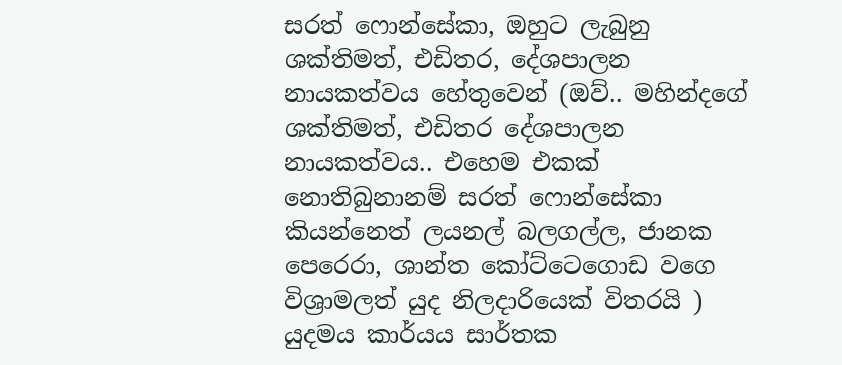සරත් ෆොන්සේකා, ඔහුට ලැබුනු ශක්තිමත්, එඩිතර, දේශපාලන නායකත්වය හේතුවෙන් (ඔව්.. මහින්දගේ ශක්තිමත්, එඩිතර දේශපාලන නායකත්වය.. එහෙම එකක් නොතිබුනානම් සරත් ෆොන්සේකා කියන්නෙත් ලයනල් බලගල්ල, ජානක පෙරෙරා, ශාන්ත කෝට්ටෙගොඩ වගෙ විශ්‍රාමලත් යුද නිලදාරියෙක් විතරයි ) යුදමය කාර්යය සාර්තක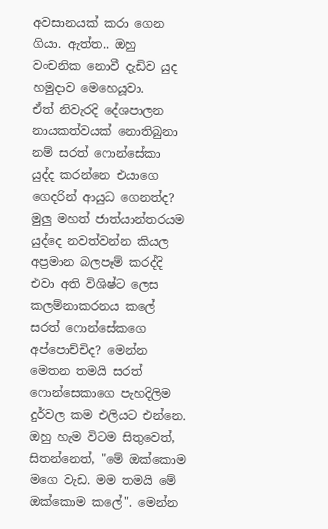අවසානයක් කරා ගෙන ගියා. ඇත්ත.. ඔහු වංචනික නොවී දැඩිව යුද හමුදාව මෙහෙයූවා.
ඒත් නිවැරදි දේශපාලන නායකත්වයක් නොතිබුනා නම් සරත් ෆොන්සේකා යුද්ද කරන්නෙ එයාගෙ ගෙදරින් ආයුධ ගෙනත්ද? මුලු මහත් ජාත්යාන්තරයම යුද්දෙ නවත්වන්න කියල අප්‍රමාන බලපෑම් කරද්දි එවා අති විශිෂ්ට ලෙස කලම්නාකරනය කලේ සරත් ෆොන්සේකගෙ අප්පොච්චිද? මෙන්න මෙතන තමයි සරත් ෆොන්සෙකාගෙ පැහදිලිම දුර්වල කම එලියට එන්නෙ. ඔහු හැම විටම සිතුවෙත්, සිතන්නෙත්, "මේ ඔක්කොම මගෙ වැඩ. මම තමයි මේ ඔක්කොම කලේ". මෙන්න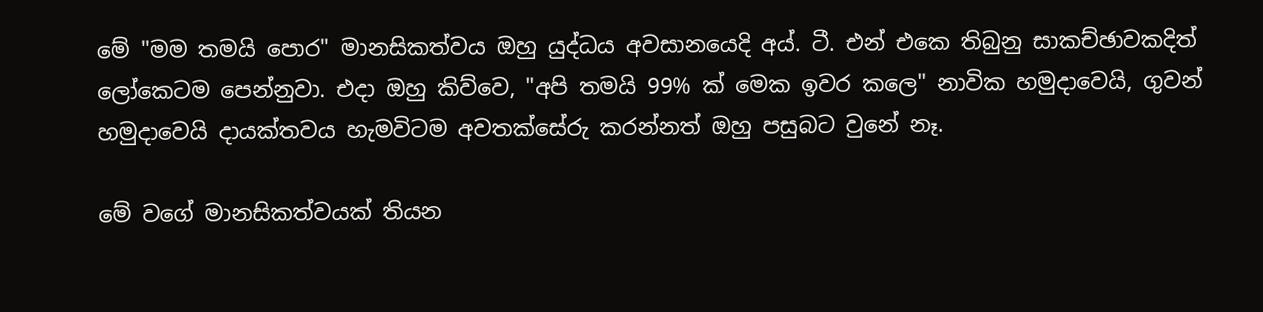මේ "මම තමයි පොර" මානසිකත්වය ඔහු යුද්ධය අවසානයෙදි අය්. ටී. එන් එකෙ තිබුනු සාකච්ඡාවකදිත් ලෝකෙටම පෙන්නුවා. එදා ඔහු කිව්වෙ, "අපි තමයි 99% ක් මෙක ඉවර කලෙ" නාවික හමුදාවෙයි, ගුවන් හමුදාවෙයි දායක්තවය හැමවිටම අවතක්සේරු කරන්නත් ඔහු පසුබට වුනේ නෑ.

මේ වගේ මානසිකත්වයක් තියන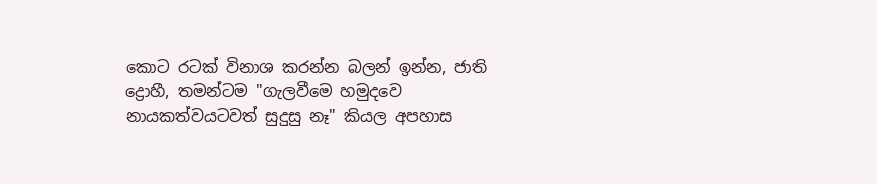කොට රටක් විනාශ කරන්න බලන් ඉන්න, ජාති ද්‍රොහී, තමන්ටම "ගැලවීමෙ හමුදවෙ නායකත්වයටවත් සුදුසු නෑ" කියල අපහාස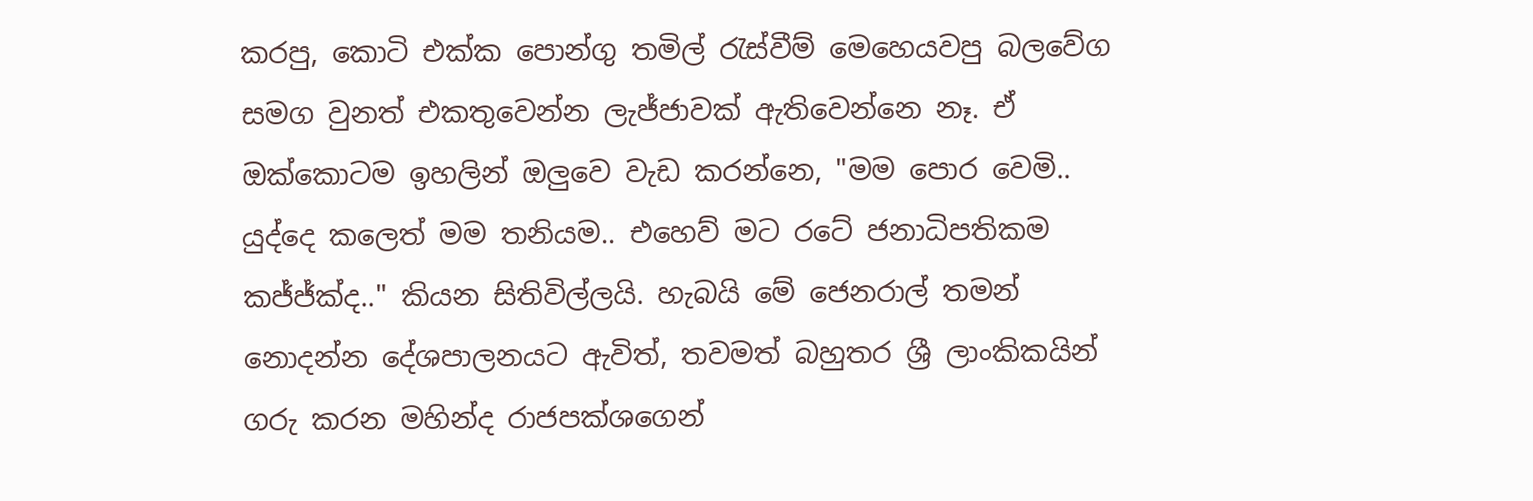කරපු, කොටි එක්ක පොන්ගු තමිල් රැස්වීම් මෙහෙයවපු බලවේග සමග වුනත් එකතුවෙන්න ලැජ්ජාවක් ඇතිවෙන්නෙ නෑ. ඒ ඔක්කොටම ඉහලින් ඔලුවෙ වැඩ කරන්නෙ, "මම පොර වෙමි.. යුද්දෙ කලෙත් මම තනියම.. එහෙව් මට රටේ ජනාධිපතිකම කජ්ජ්ක්ද.." කියන සිතිවිල්ලයි. හැබයි මේ ජෙනරාල් තමන් නොදන්න දේශපාලනයට ඇවිත්, තවමත් බහුතර ශ්‍රී ලාංකිකයින් ගරු කරන මහින්ද රාජපක්ශගෙන්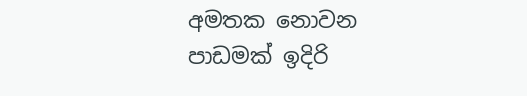අමතක නොවන පාඩමක් ඉදිරි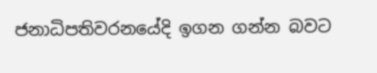ජනාධිපතිවරනයේදි ඉගන ගන්න බවට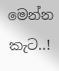මෙන්න කැට..!